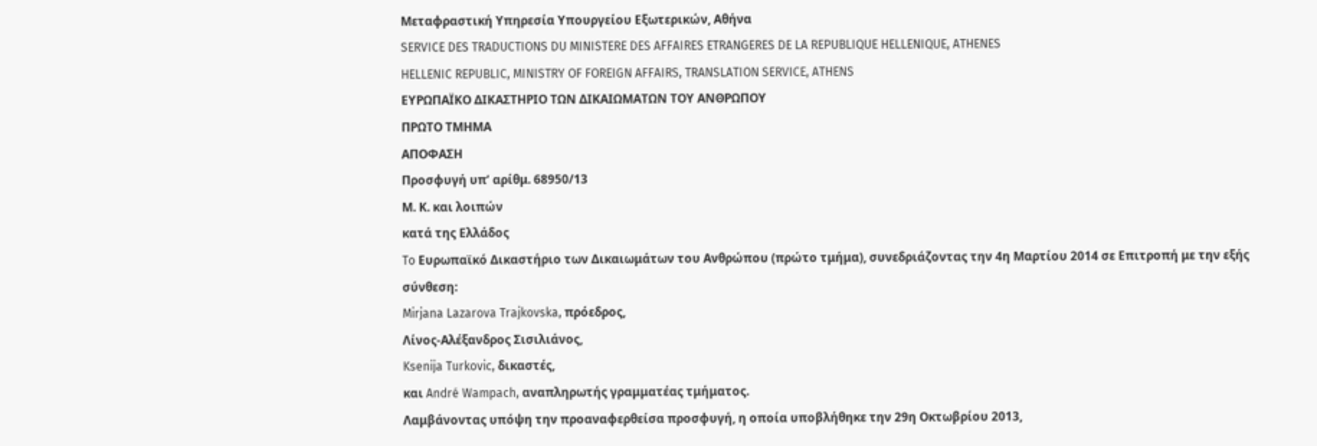Μεταφραστική Υπηρεσία Υπουργείου Εξωτερικών, Αθήνα
SERVICE DES TRADUCTIONS DU MINISTERE DES AFFAIRES ETRANGERES DE LA REPUBLIQUE HELLENIQUE, ATHENES
HELLENIC REPUBLIC, MINISTRY OF FOREIGN AFFAIRS, TRANSLATION SERVICE, ATHENS
ΕΥΡΩΠΑΪΚΟ ΔΙΚΑΣΤΗΡΙΟ ΤΩΝ ΔΙΚΑΙΩΜΑΤΩΝ ΤΟΥ ΑΝΘΡΩΠΟΥ
ΠΡΩΤΟ ΤΜΗΜΑ
ΑΠΟΦΑΣΗ
Προσφυγή υπ’ αρίθμ. 68950/13
Μ. Κ. και λοιπών
κατά της Ελλάδος
To Ευρωπαϊκό Δικαστήριο των Δικαιωμάτων του Ανθρώπου (πρώτο τμήμα), συνεδριάζοντας την 4η Μαρτίου 2014 σε Επιτροπή με την εξής σύνθεση:
Mirjana Lazarova Trajkovska, πρόεδρος,
Λίνος-Αλέξανδρος Σισιλιάνος,
Ksenija Turkovic, δικαστές,
και André Wampach, αναπληρωτής γραμματέας τμήματος.
Λαμβάνοντας υπόψη την προαναφερθείσα προσφυγή, η οποία υποβλήθηκε την 29η Οκτωβρίου 2013,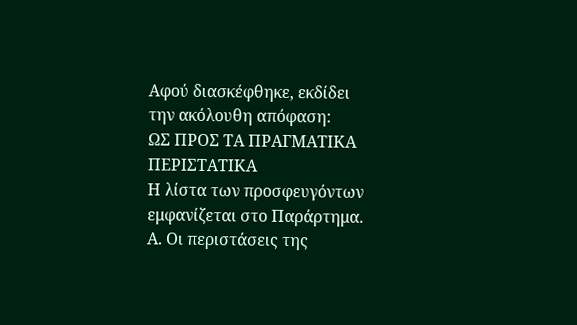Αφού διασκέφθηκε, εκδίδει την ακόλουθη απόφαση:
ΩΣ ΠΡΟΣ ΤΑ ΠΡΑΓΜΑΤΙΚΑ ΠΕΡΙΣΤΑΤΙΚΑ
Η λίστα των προσφευγόντων εμφανίζεται στο Παράρτημα.
Α. Οι περιστάσεις της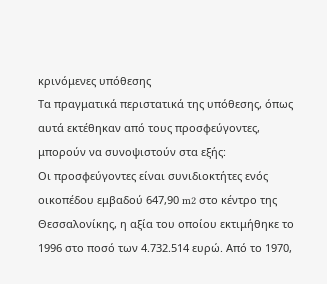κρινόμενες υπόθεσης
Τα πραγματικά περιστατικά της υπόθεσης, όπως αυτά εκτέθηκαν από τους προσφεύγοντες, μπορούν να συνοψιστούν στα εξής:
Οι προσφεύγοντες είναι συνιδιοκτήτες ενός οικοπέδου εμβαδού 647,90 m2 στο κέντρο της Θεσσαλονίκης, η αξία του οποίου εκτιμήθηκε το 1996 στο ποσό των 4.732.514 ευρώ. Από το 1970,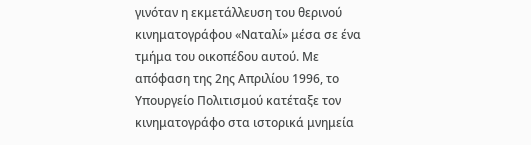γινόταν η εκμετάλλευση του θερινού κινηματογράφου «Ναταλί» μέσα σε ένα τμήμα του οικοπέδου αυτού. Με απόφαση της 2ης Απριλίου 1996, το Υπουργείο Πολιτισμού κατέταξε τον κινηματογράφο στα ιστορικά μνημεία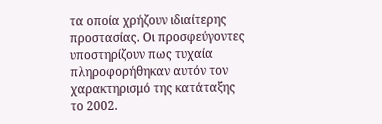τα οποία χρήζουν ιδιαίτερης προστασίας. Οι προσφεύγοντες υποστηρίζουν πως τυχαία πληροφορήθηκαν αυτόν τον χαρακτηρισμό της κατάταξης το 2002.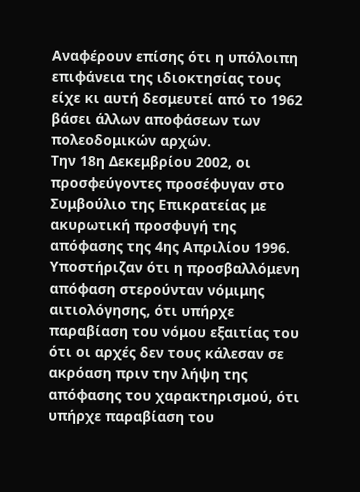Αναφέρουν επίσης ότι η υπόλοιπη επιφάνεια της ιδιοκτησίας τους είχε κι αυτή δεσμευτεί από το 1962 βάσει άλλων αποφάσεων των πολεοδομικών αρχών.
Την 18η Δεκεμβρίου 2002, οι προσφεύγοντες προσέφυγαν στο Συμβούλιο της Επικρατείας με ακυρωτική προσφυγή της απόφασης της 4ης Απριλίου 1996. Υποστήριζαν ότι η προσβαλλόμενη απόφαση στερούνταν νόμιμης αιτιολόγησης, ότι υπήρχε παραβίαση του νόμου εξαιτίας του ότι οι αρχές δεν τους κάλεσαν σε ακρόαση πριν την λήψη της απόφασης του χαρακτηρισμού, ότι υπήρχε παραβίαση του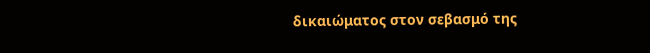δικαιώματος στον σεβασμό της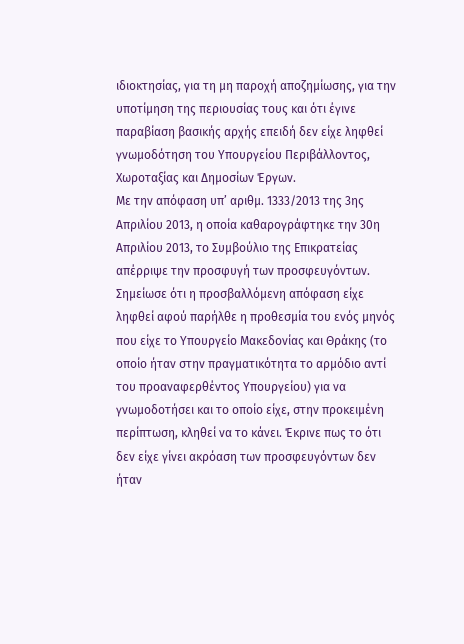ιδιοκτησίας, για τη μη παροχή αποζημίωσης, για την υποτίμηση της περιουσίας τους και ότι έγινε παραβίαση βασικής αρχής επειδή δεν είχε ληφθεί γνωμοδότηση του Υπουργείου Περιβάλλοντος, Χωροταξίας και Δημοσίων Έργων.
Με την απόφαση υπ’ αριθμ. 1333/2013 της 3ης Απριλίου 2013, η οποία καθαρογράφτηκε την 30η Απριλίου 2013, το Συμβούλιο της Επικρατείας απέρριψε την προσφυγή των προσφευγόντων. Σημείωσε ότι η προσβαλλόμενη απόφαση είχε ληφθεί αφού παρήλθε η προθεσμία του ενός μηνός που είχε το Υπουργείο Μακεδονίας και Θράκης (το οποίο ήταν στην πραγματικότητα το αρμόδιο αντί του προαναφερθέντος Υπουργείου) για να γνωμοδοτήσει και το οποίο είχε, στην προκειμένη περίπτωση, κληθεί να το κάνει. Έκρινε πως το ότι δεν είχε γίνει ακρόαση των προσφευγόντων δεν ήταν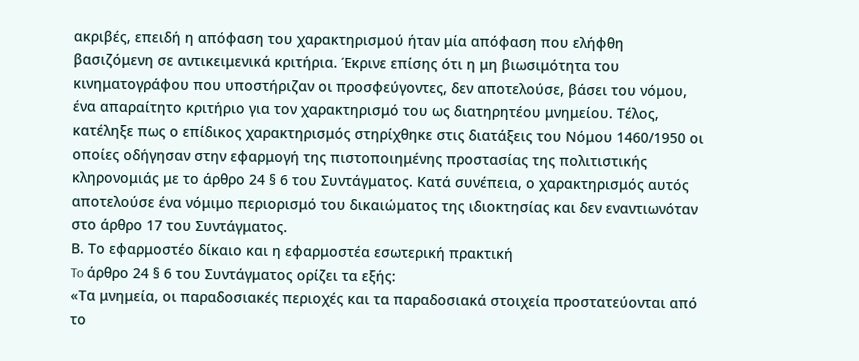ακριβές, επειδή η απόφαση του χαρακτηρισμού ήταν μία απόφαση που ελήφθη βασιζόμενη σε αντικειμενικά κριτήρια. Έκρινε επίσης ότι η μη βιωσιμότητα του κινηματογράφου που υποστήριζαν οι προσφεύγοντες, δεν αποτελούσε, βάσει του νόμου, ένα απαραίτητο κριτήριο για τον χαρακτηρισμό του ως διατηρητέου μνημείου. Τέλος, κατέληξε πως ο επίδικος χαρακτηρισμός στηρίχθηκε στις διατάξεις του Νόμου 1460/1950 οι οποίες οδήγησαν στην εφαρμογή της πιστοποιημένης προστασίας της πολιτιστικής κληρονομιάς με το άρθρο 24 § 6 του Συντάγματος. Κατά συνέπεια, ο χαρακτηρισμός αυτός αποτελούσε ένα νόμιμο περιορισμό του δικαιώματος της ιδιοκτησίας και δεν εναντιωνόταν στο άρθρο 17 του Συντάγματος.
Β. Το εφαρμοστέο δίκαιο και η εφαρμοστέα εσωτερική πρακτική
To άρθρο 24 § 6 του Συντάγματος ορίζει τα εξής:
«Τα μνημεία, οι παραδοσιακές περιοχές και τα παραδοσιακά στοιχεία προστατεύονται από το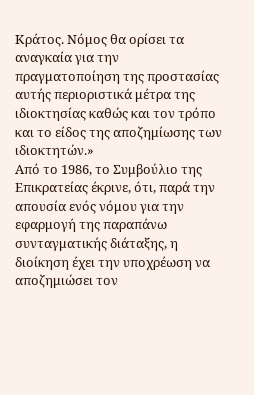Κράτος. Νόμος θα ορίσει τα αναγκαία για την πραγματοποίηση της προστασίας αυτής περιοριστικά μέτρα της ιδιοκτησίας καθώς και τον τρόπο και το είδος της αποζημίωσης των ιδιοκτητών.»
Από το 1986, το Συμβούλιο της Επικρατείας έκρινε, ότι, παρά την απουσία ενός νόμου για την εφαρμογή της παραπάνω συνταγματικής διάταξης, η διοίκηση έχει την υποχρέωση να αποζημιώσει τον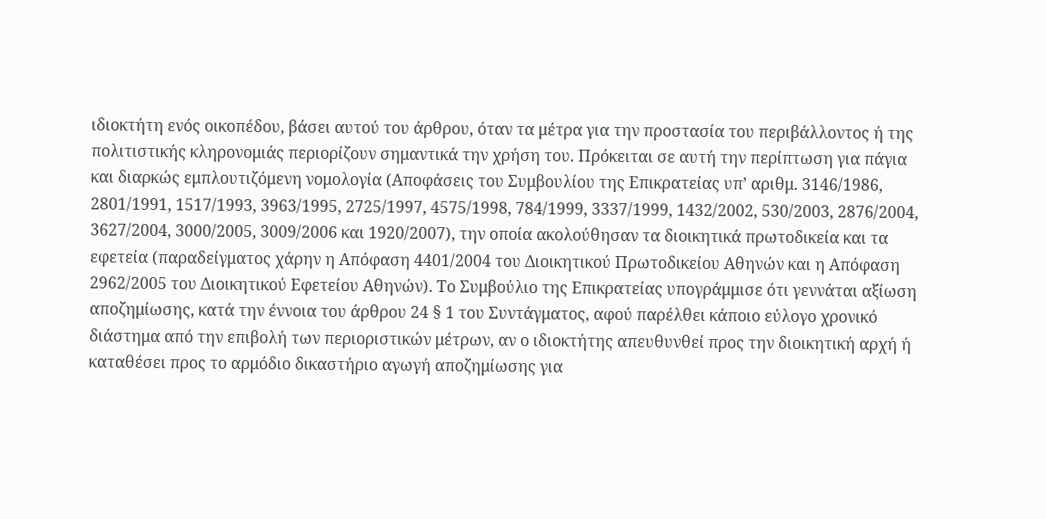ιδιοκτήτη ενός οικοπέδου, βάσει αυτού του άρθρου, όταν τα μέτρα για την προστασία του περιβάλλοντος ή της πολιτιστικής κληρονομιάς περιορίζουν σημαντικά την χρήση του. Πρόκειται σε αυτή την περίπτωση για πάγια και διαρκώς εμπλουτιζόμενη νομολογία (Αποφάσεις του Συμβουλίου της Επικρατείας υπ’ αριθμ. 3146/1986, 2801/1991, 1517/1993, 3963/1995, 2725/1997, 4575/1998, 784/1999, 3337/1999, 1432/2002, 530/2003, 2876/2004, 3627/2004, 3000/2005, 3009/2006 και 1920/2007), την οποία ακολούθησαν τα διοικητικά πρωτοδικεία και τα εφετεία (παραδείγματος χάρην η Απόφαση 4401/2004 του Διοικητικού Πρωτοδικείου Αθηνών και η Απόφαση 2962/2005 του Διοικητικού Εφετείου Αθηνών). Το Συμβούλιο της Επικρατείας υπογράμμισε ότι γεννάται αξίωση αποζημίωσης, κατά την έννοια του άρθρου 24 § 1 του Συντάγματος, αφού παρέλθει κάποιο εύλογο χρονικό διάστημα από την επιβολή των περιοριστικών μέτρων, αν ο ιδιοκτήτης απευθυνθεί προς την διοικητική αρχή ή καταθέσει προς το αρμόδιο δικαστήριο αγωγή αποζημίωσης για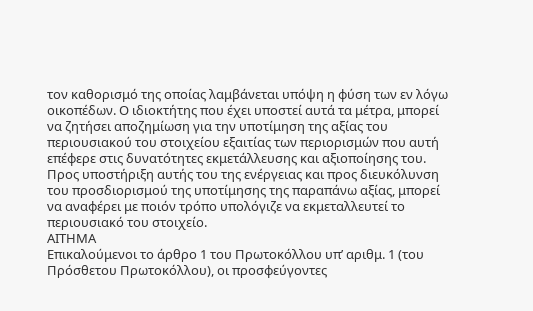τον καθορισμό της οποίας λαμβάνεται υπόψη η φύση των εν λόγω οικοπέδων. Ο ιδιοκτήτης που έχει υποστεί αυτά τα μέτρα, μπορεί να ζητήσει αποζημίωση για την υποτίμηση της αξίας του περιουσιακού του στοιχείου εξαιτίας των περιορισμών που αυτή επέφερε στις δυνατότητες εκμετάλλευσης και αξιοποίησης του. Προς υποστήριξη αυτής του της ενέργειας και προς διευκόλυνση του προσδιορισμού της υποτίμησης της παραπάνω αξίας, μπορεί να αναφέρει με ποιόν τρόπο υπολόγιζε να εκμεταλλευτεί το περιουσιακό του στοιχείο.
ΑΙΤΗΜΑ
Επικαλούμενοι το άρθρο 1 του Πρωτοκόλλου υπ’ αριθμ. 1 (του Πρόσθετου Πρωτοκόλλου), οι προσφεύγοντες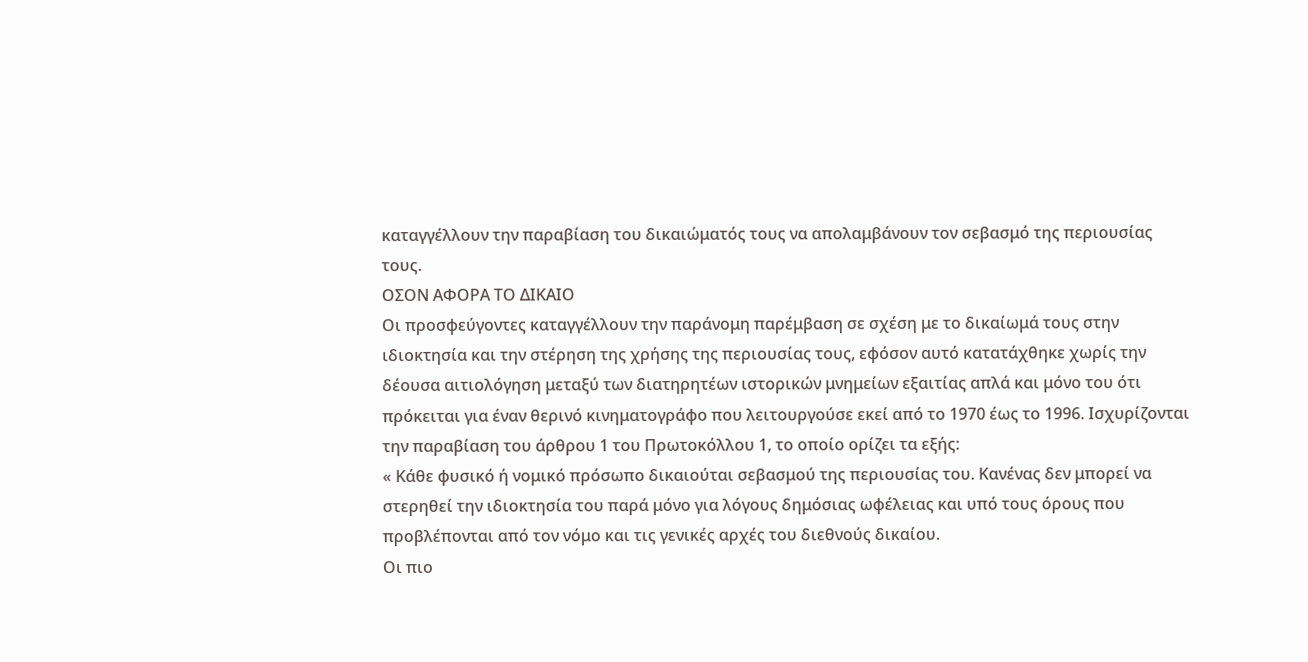καταγγέλλουν την παραβίαση του δικαιώματός τους να απολαμβάνουν τον σεβασμό της περιουσίας τους.
OΣΟΝ ΑΦΟΡΑ ΤΟ ΔΙΚΑΙΟ
Οι προσφεύγοντες καταγγέλλουν την παράνομη παρέμβαση σε σχέση με το δικαίωμά τους στην ιδιοκτησία και την στέρηση της χρήσης της περιουσίας τους, εφόσον αυτό κατατάχθηκε χωρίς την δέουσα αιτιολόγηση μεταξύ των διατηρητέων ιστορικών μνημείων εξαιτίας απλά και μόνο του ότι πρόκειται για έναν θερινό κινηματογράφο που λειτουργούσε εκεί από το 1970 έως το 1996. Ισχυρίζονται την παραβίαση του άρθρου 1 του Πρωτοκόλλου 1, το οποίο ορίζει τα εξής:
« Κάθε φυσικό ή νομικό πρόσωπο δικαιούται σεβασμού της περιουσίας του. Κανένας δεν μπορεί να στερηθεί την ιδιοκτησία του παρά μόνο για λόγους δημόσιας ωφέλειας και υπό τους όρους που προβλέπονται από τον νόμο και τις γενικές αρχές του διεθνούς δικαίου.
Οι πιο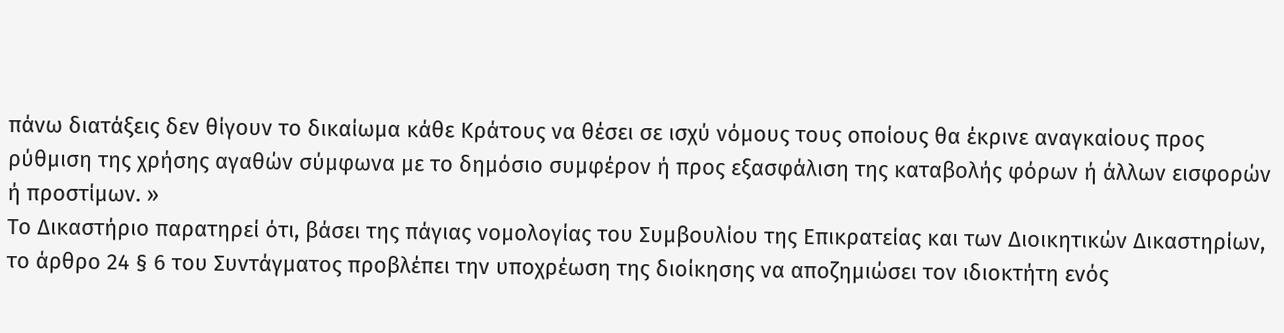πάνω διατάξεις δεν θίγουν το δικαίωμα κάθε Κράτους να θέσει σε ισχύ νόμους τους οποίους θα έκρινε αναγκαίους προς ρύθμιση της χρήσης αγαθών σύμφωνα με το δημόσιο συμφέρον ή προς εξασφάλιση της καταβολής φόρων ή άλλων εισφορών ή προστίμων. »
Το Δικαστήριο παρατηρεί ότι, βάσει της πάγιας νομολογίας του Συμβουλίου της Επικρατείας και των Διοικητικών Δικαστηρίων, το άρθρο 24 § 6 του Συντάγματος προβλέπει την υποχρέωση της διοίκησης να αποζημιώσει τον ιδιοκτήτη ενός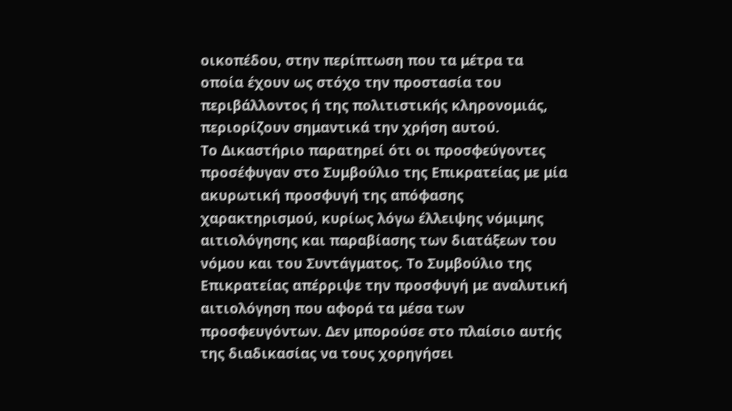οικοπέδου, στην περίπτωση που τα μέτρα τα οποία έχουν ως στόχο την προστασία του περιβάλλοντος ή της πολιτιστικής κληρονομιάς, περιορίζουν σημαντικά την χρήση αυτού.
Το Δικαστήριο παρατηρεί ότι οι προσφεύγοντες προσέφυγαν στο Συμβούλιο της Επικρατείας με μία ακυρωτική προσφυγή της απόφασης χαρακτηρισμού, κυρίως λόγω έλλειψης νόμιμης αιτιολόγησης και παραβίασης των διατάξεων του νόμου και του Συντάγματος. Το Συμβούλιο της Επικρατείας απέρριψε την προσφυγή με αναλυτική αιτιολόγηση που αφορά τα μέσα των προσφευγόντων. Δεν μπορούσε στο πλαίσιο αυτής της διαδικασίας να τους χορηγήσει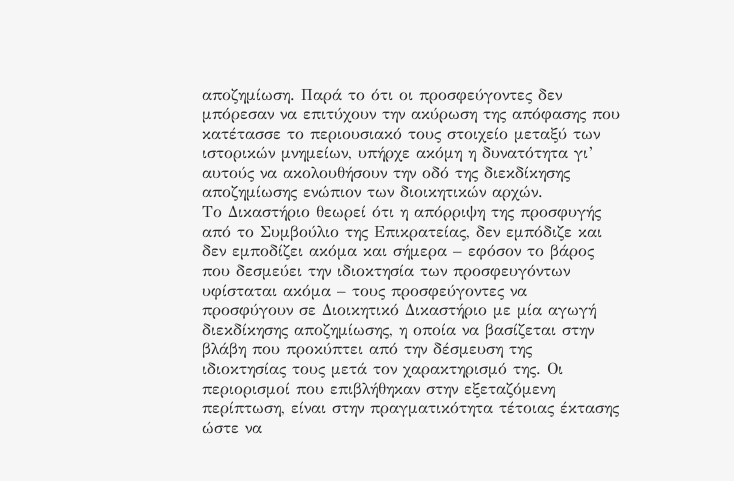αποζημίωση. Παρά το ότι οι προσφεύγοντες δεν μπόρεσαν να επιτύχουν την ακύρωση της απόφασης που κατέτασσε το περιουσιακό τους στοιχείο μεταξύ των ιστορικών μνημείων, υπήρχε ακόμη η δυνατότητα γι’ αυτούς να ακολουθήσουν την οδό της διεκδίκησης αποζημίωσης ενώπιον των διοικητικών αρχών.
Το Δικαστήριο θεωρεί ότι η απόρριψη της προσφυγής από το Συμβούλιο της Επικρατείας, δεν εμπόδιζε και δεν εμποδίζει ακόμα και σήμερα – εφόσον το βάρος που δεσμεύει την ιδιοκτησία των προσφευγόντων υφίσταται ακόμα – τους προσφεύγοντες να προσφύγουν σε Διοικητικό Δικαστήριο με μία αγωγή διεκδίκησης αποζημίωσης, η οποία να βασίζεται στην βλάβη που προκύπτει από την δέσμευση της ιδιοκτησίας τους μετά τον χαρακτηρισμό της. Οι περιορισμοί που επιβλήθηκαν στην εξεταζόμενη περίπτωση, είναι στην πραγματικότητα τέτοιας έκτασης ώστε να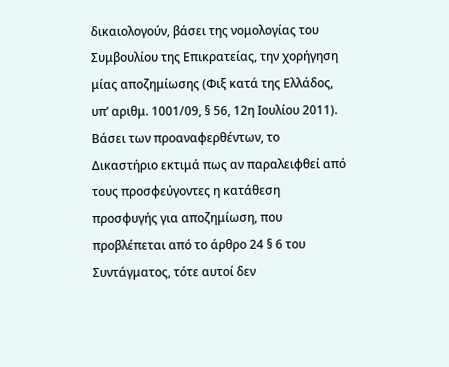δικαιολογούν, βάσει της νομολογίας του Συμβουλίου της Επικρατείας, την χορήγηση μίας αποζημίωσης (Φιξ κατά της Ελλάδος, υπ’ αριθμ. 1001/09, § 56, 12η Ιουλίου 2011).
Βάσει των προαναφερθέντων, το Δικαστήριο εκτιμά πως αν παραλειφθεί από τους προσφεύγοντες η κατάθεση προσφυγής για αποζημίωση, που προβλέπεται από το άρθρο 24 § 6 του Συντάγματος, τότε αυτοί δεν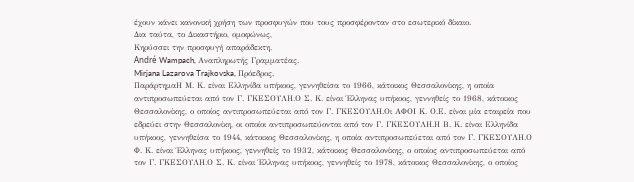έχουν κάνει κανονική χρήση των προσφυγών που τους προσφέρονταν στο εσωτερικό δίκαιο.
Δια ταύτα, το Δικαστήριο, ομοφώνως,
Κηρύσσει την προσφυγή απαράδεκτη.
André Wampach, Αναπληρωτής Γραμματέας.
Mirjana Lazarova Trajkovska, Πρόεδρος.
ΠαράρτημαΗ Μ. Κ. είναι Ελληνίδα υπήκοος, γεννηθείσα το 1966, κάτοικος Θεσσαλονίκης, η οποία αντιπροσωπεύεται από τον Γ. ΓΚΕΣΟΥΛΗ.Ο Σ. Κ. είναι Έλληνας υπήκοος, γεννηθείς το 1968, κάτοικος Θεσσαλονίκης, ο οποίος αντιπροσωπεύεται από τον Γ. ΓΚΕΣΟΥΛΗ.Οι ΑΦΟΙ Κ. Ο.Ε. είναι μία εταιρεία που εδρεύει στην Θεσσαλονίκη, οι οποίοι αντιπροσωπεύονται από τον Γ. ΓΚΕΣΟΥΛΗ.Η Β. Κ. είναι Ελληνίδα υπήκοος, γεννηθείσα το 1944, κάτοικος Θεσσαλονίκης, η οποία αντιπροσωπεύεται από τον Γ. ΓΚΕΣΟΥΛΗ.Ο Φ. Κ. είναι Έλληνας υπήκοος, γεννηθείς το 1932, κάτοικος Θεσσαλονίκης, ο οποίος αντιπροσωπεύεται από τον Γ. ΓΚΕΣΟΥΛΗ.Ο Σ. Κ. είναι Έλληνας υπήκοος, γεννηθείς το 1978, κάτοικος Θεσσαλονίκης, ο οποίος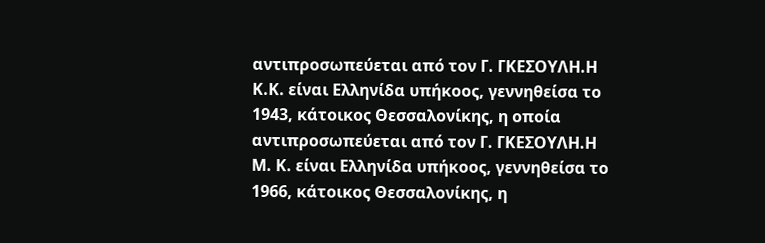αντιπροσωπεύεται από τον Γ. ΓΚΕΣΟΥΛΗ.Η Κ.Κ. είναι Ελληνίδα υπήκοος, γεννηθείσα το 1943, κάτοικος Θεσσαλονίκης, η οποία αντιπροσωπεύεται από τον Γ. ΓΚΕΣΟΥΛΗ.Η Μ. Κ. είναι Ελληνίδα υπήκοος, γεννηθείσα το 1966, κάτοικος Θεσσαλονίκης, η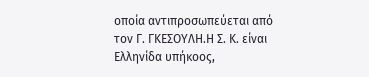οποία αντιπροσωπεύεται από τον Γ. ΓΚΕΣΟΥΛΗ.Η Σ. Κ. είναι Ελληνίδα υπήκοος,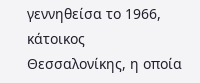γεννηθείσα το 1966, κάτοικος Θεσσαλονίκης, η οποία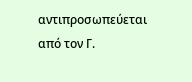αντιπροσωπεύεται από τον Γ.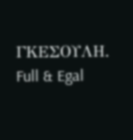ΓΚΕΣΟΥΛΗ.
Full & Egal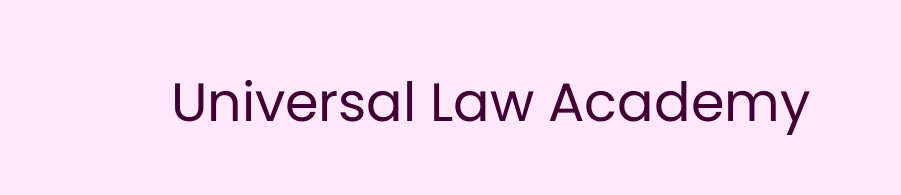Universal Law Academy